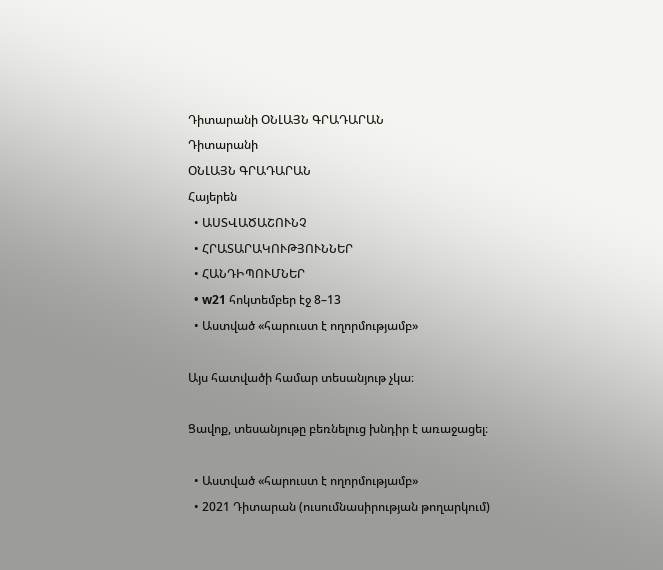Դիտարանի ՕՆԼԱՅՆ ԳՐԱԴԱՐԱՆ
Դիտարանի
ՕՆԼԱՅՆ ԳՐԱԴԱՐԱՆ
Հայերեն
  • ԱՍՏՎԱԾԱՇՈՒՆՉ
  • ՀՐԱՏԱՐԱԿՈՒԹՅՈՒՆՆԵՐ
  • ՀԱՆԴԻՊՈՒՄՆԵՐ
  • w21 հոկտեմբեր էջ 8–13
  • Աստված «հարուստ է ողորմությամբ»

Այս հատվածի համար տեսանյութ չկա։

Ցավոք, տեսանյութը բեռնելուց խնդիր է առաջացել։

  • Աստված «հարուստ է ողորմությամբ»
  • 2021 Դիտարան (ուսումնասիրության թողարկում)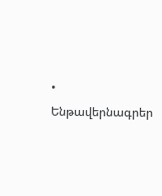• Ենթավերնագրեր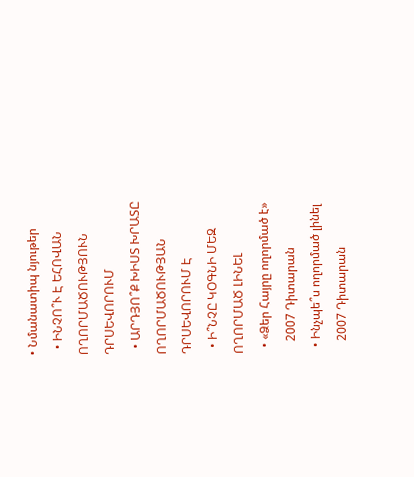• Նմանատիպ նյութեր
  • ԻՆՉՈ՞Ւ Է ԵՀՈՎԱՆ ՈՂՈՐՄԱԾՈՒԹՅՈՒՆ ԴՐՍԵՎՈՐՈՒՄ
  • ԱՐԴՅՈ՞Ք ԽԻՍՏ ԽՐԱՏԸ ՈՂՈՐՄԱԾՈՒԹՅԱՆ ԴՐՍԵՎՈՐՈՒՄ Է
  • Ի՞ՆՉԸ ԿՕԳՆԻ ՄԵԶ ՈՂՈՐՄԱԾ ԼԻՆԵԼ
  • «Ձեր Հայրը ողորմած է»
    2007 Դիտարան
  • Ինչպե՞ս ողորմած լինել
    2007 Դիտարան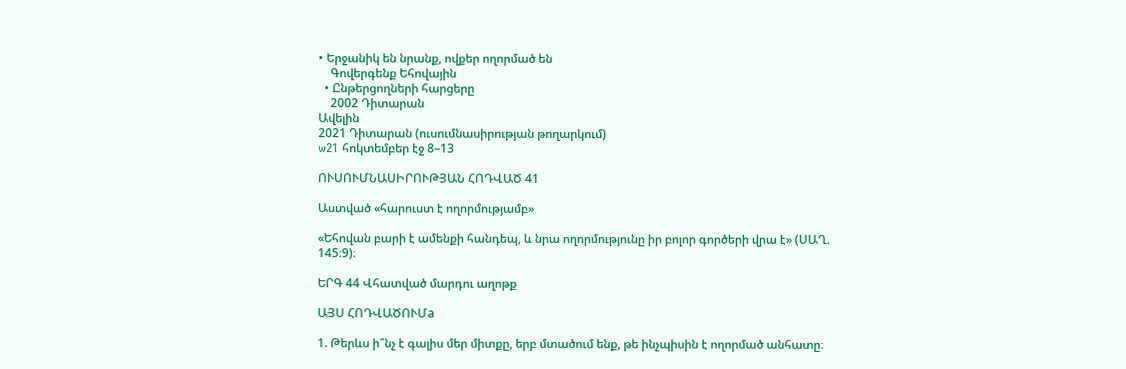• Երջանիկ են նրանք, ովքեր ողորմած են
    Գովերգենք Եհովային
  • Ընթերցողների հարցերը
    2002 Դիտարան
Ավելին
2021 Դիտարան (ուսումնասիրության թողարկում)
w21 հոկտեմբեր էջ 8–13

ՈՒՍՈՒՄՆԱՍԻՐՈՒԹՅԱՆ ՀՈԴՎԱԾ 41

Աստված «հարուստ է ողորմությամբ»

«Եհովան բարի է ամենքի հանդեպ, և նրա ողորմությունը իր բոլոր գործերի վրա է» (ՍԱՂ. 145։9)։

ԵՐԳ 44 Վհատված մարդու աղոթք

ԱՅՍ ՀՈԴՎԱԾՈՒՄa

1. Թերևս ի՞նչ է գալիս մեր միտքը, երբ մտածում ենք, թե ինչպիսին է ողորմած անհատը։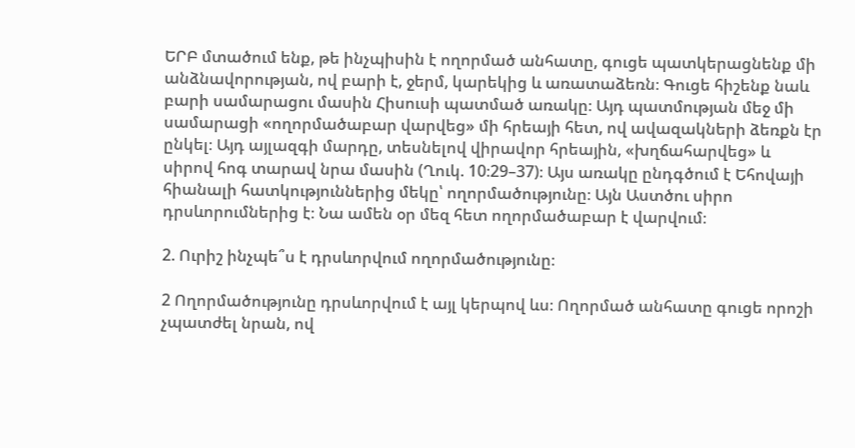ԵՐԲ մտածում ենք, թե ինչպիսին է ողորմած անհատը, գուցե պատկերացնենք մի անձնավորության, ով բարի է, ջերմ, կարեկից և առատաձեռն։ Գուցե հիշենք նաև բարի սամարացու մասին Հիսուսի պատմած առակը։ Այդ պատմության մեջ մի սամարացի «ողորմածաբար վարվեց» մի հրեայի հետ, ով ավազակների ձեռքն էր ընկել։ Այդ այլազգի մարդը, տեսնելով վիրավոր հրեային, «խղճահարվեց» և սիրով հոգ տարավ նրա մասին (Ղուկ. 10։29–37)։ Այս առակը ընդգծում է Եհովայի հիանալի հատկություններից մեկը՝ ողորմածությունը։ Այն Աստծու սիրո դրսևորումներից է։ Նա ամեն օր մեզ հետ ողորմածաբար է վարվում։

2. Ուրիշ ինչպե՞ս է դրսևորվում ողորմածությունը։

2 Ողորմածությունը դրսևորվում է այլ կերպով ևս։ Ողորմած անհատը գուցե որոշի չպատժել նրան, ով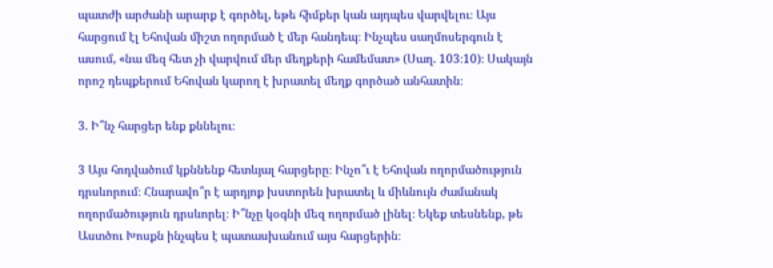պատժի արժանի արարք է գործել, եթե հիմքեր կան այդպես վարվելու։ Այս հարցում էլ Եհովան միշտ ողորմած է մեր հանդեպ։ Ինչպես սաղմոսերգուն է ասում, «նա մեզ հետ չի վարվում մեր մեղքերի համեմատ» (Սաղ. 103։10)։ Սակայն որոշ դեպքերում Եհովան կարող է խրատել մեղք գործած անհատին։

3. Ի՞նչ հարցեր ենք քննելու։

3 Այս հոդվածում կքննենք հետևյալ հարցերը։ Ինչո՞ւ է Եհովան ողորմածություն դրսևորում։ Հնարավո՞ր է արդյոք խստորեն խրատել և միևնույն ժամանակ ողորմածություն դրսևորել։ Ի՞նչը կօգնի մեզ ողորմած լինել։ Եկեք տեսնենք, թե Աստծու Խոսքն ինչպես է պատասխանում այս հարցերին։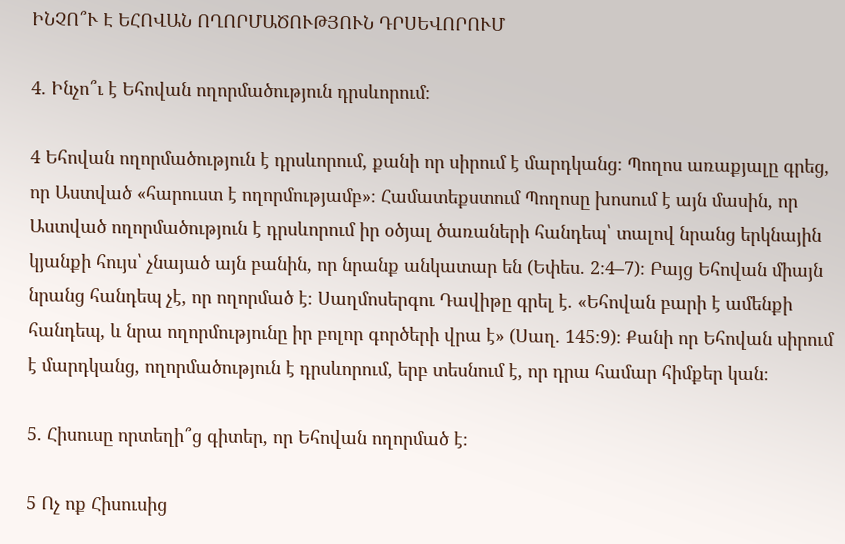ԻՆՉՈ՞Ւ Է ԵՀՈՎԱՆ ՈՂՈՐՄԱԾՈՒԹՅՈՒՆ ԴՐՍԵՎՈՐՈՒՄ

4. Ինչո՞ւ է Եհովան ողորմածություն դրսևորում։

4 Եհովան ողորմածություն է դրսևորում, քանի որ սիրում է մարդկանց։ Պողոս առաքյալը գրեց, որ Աստված «հարուստ է ողորմությամբ»։ Համատեքստում Պողոսը խոսում է այն մասին, որ Աստված ողորմածություն է դրսևորում իր օծյալ ծառաների հանդեպ՝ տալով նրանց երկնային կյանքի հույս՝ չնայած այն բանին, որ նրանք անկատար են (Եփես. 2։4–7)։ Բայց Եհովան միայն նրանց հանդեպ չէ, որ ողորմած է։ Սաղմոսերգու Դավիթը գրել է. «Եհովան բարի է ամենքի հանդեպ, և նրա ողորմությունը իր բոլոր գործերի վրա է» (Սաղ. 145։9)։ Քանի որ Եհովան սիրում է մարդկանց, ողորմածություն է դրսևորում, երբ տեսնում է, որ դրա համար հիմքեր կան։

5. Հիսուսը որտեղի՞ց գիտեր, որ Եհովան ողորմած է։

5 Ոչ ոք Հիսուսից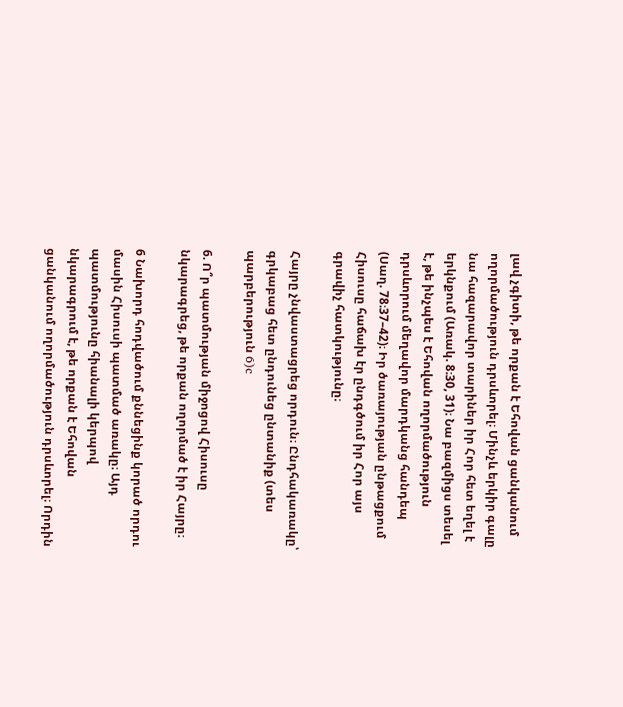լավ չգիտի, թե որքան է Եհովան ցանկանում ողորմածություն դրսևորել։ Մինչև երկիր գալը նա հազարավոր տարիներ իր Հոր հետ եղել է երկնքում (Առակ. 8։30, 31)։ Նա բազմիցս տեսել է, թե ինչպես է Եհովան ողորմածություն դրսևորում մեղավոր մարդկանց հանդեպ (Սաղ. 78։37–42)։ Իր ծառայության ընթացքում Հիսուսը հաճախ էր ընդգծում իր Հոր այս գրավիչ հատկությունը։

Հայրը չնվաստացրեց որդուն։ Ընդհակառակը՝ գրկաբաց հետ ընդունեց ընտանիք (տես պարբերություն 6)c

6. Ո՞ր պատմության միջոցով Հիսուսը նկարագրեց, թե որքան ողորմած է իր Հայրը։

6 Նախորդ հոդվածում քննեցինք կորած որդու մասին Հիսուսի պատմած առակը։ Այդ պատմությունը հիանալի կերպով նկարագրում է, թե որքան է Եհովան ցանկանում ողորմածություն դրսևորել։ Որդին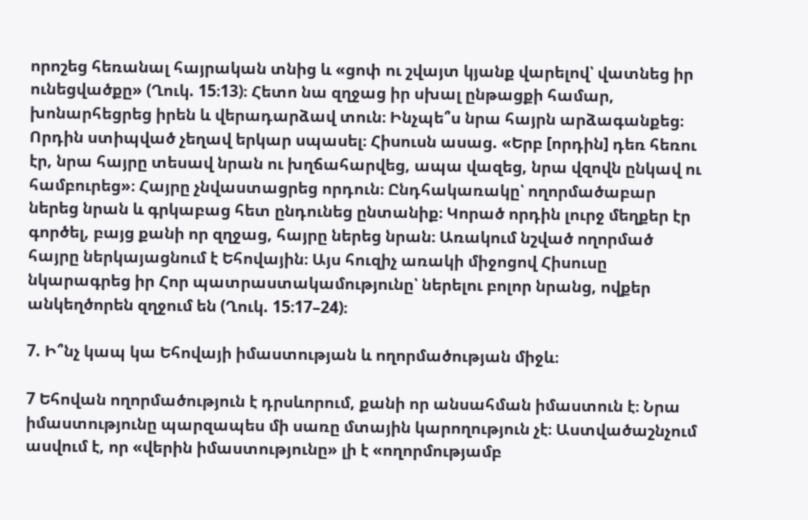որոշեց հեռանալ հայրական տնից և «ցոփ ու շվայտ կյանք վարելով՝ վատնեց իր ունեցվածքը» (Ղուկ. 15։13)։ Հետո նա զղջաց իր սխալ ընթացքի համար, խոնարհեցրեց իրեն և վերադարձավ տուն։ Ինչպե՞ս նրա հայրն արձագանքեց։ Որդին ստիպված չեղավ երկար սպասել։ Հիսուսն ասաց. «Երբ [որդին] դեռ հեռու էր, նրա հայրը տեսավ նրան ու խղճահարվեց, ապա վազեց, նրա վզովն ընկավ ու համբուրեց»։ Հայրը չնվաստացրեց որդուն։ Ընդհակառակը՝ ողորմածաբար ներեց նրան և գրկաբաց հետ ընդունեց ընտանիք։ Կորած որդին լուրջ մեղքեր էր գործել, բայց քանի որ զղջաց, հայրը ներեց նրան։ Առակում նշված ողորմած հայրը ներկայացնում է Եհովային։ Այս հուզիչ առակի միջոցով Հիսուսը նկարագրեց իր Հոր պատրաստակամությունը՝ ներելու բոլոր նրանց, ովքեր անկեղծորեն զղջում են (Ղուկ. 15։17–24)։

7. Ի՞նչ կապ կա Եհովայի իմաստության և ողորմածության միջև։

7 Եհովան ողորմածություն է դրսևորում, քանի որ անսահման իմաստուն է։ Նրա իմաստությունը պարզապես մի սառը մտային կարողություն չէ։ Աստվածաշնչում ասվում է, որ «վերին իմաստությունը» լի է «ողորմությամբ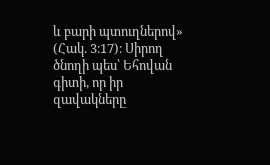և բարի պտուղներով» (Հակ. 3։17)։ Սիրող ծնողի պես՝ Եհովան գիտի, որ իր զավակները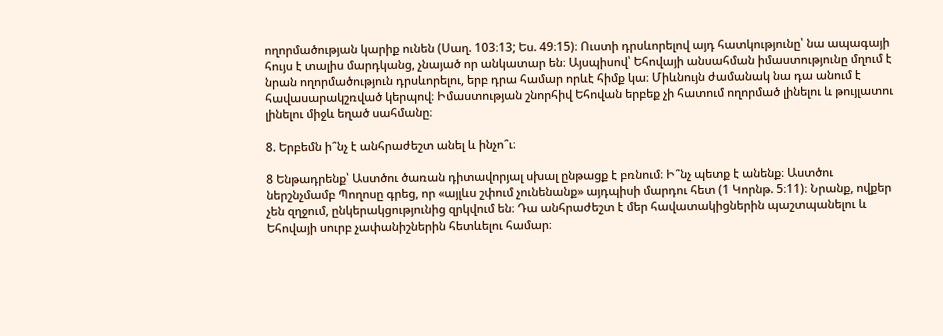ողորմածության կարիք ունեն (Սաղ. 103։13; Ես. 49։15)։ Ուստի դրսևորելով այդ հատկությունը՝ նա ապագայի հույս է տալիս մարդկանց, չնայած որ անկատար են։ Այսպիսով՝ Եհովայի անսահման իմաստությունը մղում է նրան ողորմածություն դրսևորելու, երբ դրա համար որևէ հիմք կա։ Միևնույն ժամանակ նա դա անում է հավասարակշռված կերպով։ Իմաստության շնորհիվ Եհովան երբեք չի հատում ողորմած լինելու և թույլատու լինելու միջև եղած սահմանը։

8. Երբեմն ի՞նչ է անհրաժեշտ անել և ինչո՞ւ։

8 Ենթադրենք՝ Աստծու ծառան դիտավորյալ սխալ ընթացք է բռնում։ Ի՞նչ պետք է անենք։ Աստծու ներշնչմամբ Պողոսը գրեց, որ «այլևս շփում չունենանք» այդպիսի մարդու հետ (1 Կորնթ. 5։11)։ Նրանք, ովքեր չեն զղջում, ընկերակցությունից զրկվում են։ Դա անհրաժեշտ է մեր հավատակիցներին պաշտպանելու և Եհովայի սուրբ չափանիշներին հետևելու համար։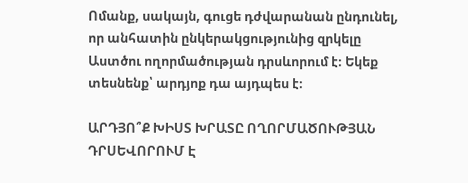Ոմանք, սակայն, գուցե դժվարանան ընդունել, որ անհատին ընկերակցությունից զրկելը Աստծու ողորմածության դրսևորում է։ Եկեք տեսնենք՝ արդյոք դա այդպես է։

ԱՐԴՅՈ՞Ք ԽԻՍՏ ԽՐԱՏԸ ՈՂՈՐՄԱԾՈՒԹՅԱՆ ԴՐՍԵՎՈՐՈՒՄ Է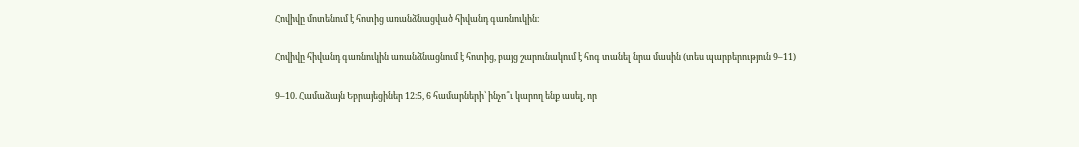Հովիվը մոտենում է հոտից առանձնացված հիվանդ գառնուկին։

Հովիվը հիվանդ գառնուկին առանձնացնում է հոտից, բայց շարունակում է հոգ տանել նրա մասին (տես պարբերություն 9–11)

9–10. Համաձայն Եբրայեցիներ 12։5, 6 համարների՝ ինչո՞ւ կարող ենք ասել, որ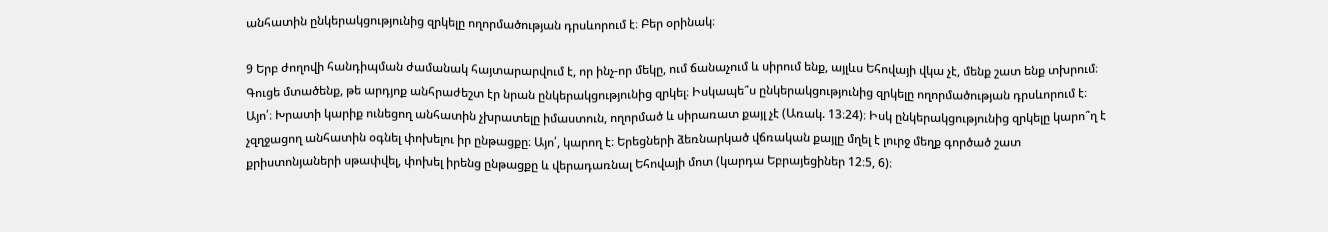անհատին ընկերակցությունից զրկելը ողորմածության դրսևորում է։ Բեր օրինակ։

9 Երբ ժողովի հանդիպման ժամանակ հայտարարվում է, որ ինչ-որ մեկը, ում ճանաչում և սիրում ենք, այլևս Եհովայի վկա չէ, մենք շատ ենք տխրում։ Գուցե մտածենք, թե արդյոք անհրաժեշտ էր նրան ընկերակցությունից զրկել։ Իսկապե՞ս ընկերակցությունից զրկելը ողորմածության դրսևորում է։ Այո՛։ Խրատի կարիք ունեցող անհատին չխրատելը իմաստուն, ողորմած և սիրառատ քայլ չէ (Առակ. 13։24)։ Իսկ ընկերակցությունից զրկելը կարո՞ղ է չզղջացող անհատին օգնել փոխելու իր ընթացքը։ Այո՛, կարող է։ Երեցների ձեռնարկած վճռական քայլը մղել է լուրջ մեղք գործած շատ քրիստոնյաների սթափվել, փոխել իրենց ընթացքը և վերադառնալ Եհովայի մոտ (կարդա Եբրայեցիներ 12։5, 6)։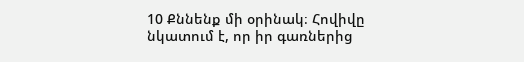10 Քննենք մի օրինակ։ Հովիվը նկատում է, որ իր գառներից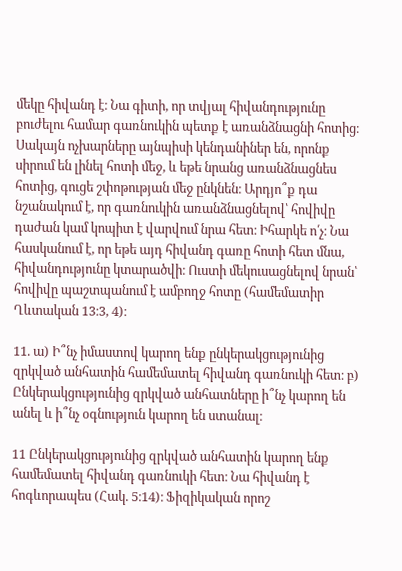մեկը հիվանդ է։ Նա գիտի, որ տվյալ հիվանդությունը բուժելու համար գառնուկին պետք է առանձնացնի հոտից։ Սակայն ոչխարները այնպիսի կենդանիներ են, որոնք սիրում են լինել հոտի մեջ, և եթե նրանց առանձնացնես հոտից, գուցե շփոթության մեջ ընկնեն։ Արդյո՞ք դա նշանակում է, որ գառնուկին առանձնացնելով՝ հովիվը դաժան կամ կոպիտ է վարվում նրա հետ։ Իհարկե ո՛չ։ Նա հասկանում է, որ եթե այդ հիվանդ գառը հոտի հետ մնա, հիվանդությունը կտարածվի։ Ուստի մեկուսացնելով նրան՝ հովիվը պաշտպանում է ամբողջ հոտը (համեմատիր Ղևտական 13։3, 4)։

11. ա) Ի՞նչ իմաստով կարող ենք ընկերակցությունից զրկված անհատին համեմատել հիվանդ գառնուկի հետ։ բ) Ընկերակցությունից զրկված անհատները ի՞նչ կարող են անել և ի՞նչ օգնություն կարող են ստանալ։

11 Ընկերակցությունից զրկված անհատին կարող ենք համեմատել հիվանդ գառնուկի հետ։ Նա հիվանդ է հոգևորապես (Հակ. 5։14)։ Ֆիզիկական որոշ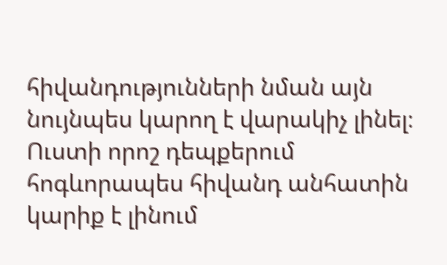հիվանդությունների նման այն նույնպես կարող է վարակիչ լինել։ Ուստի որոշ դեպքերում հոգևորապես հիվանդ անհատին կարիք է լինում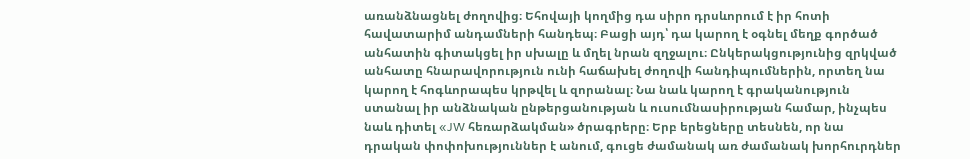առանձնացնել ժողովից։ Եհովայի կողմից դա սիրո դրսևորում է իր հոտի հավատարիմ անդամների հանդեպ։ Բացի այդ՝ դա կարող է օգնել մեղք գործած անհատին գիտակցել իր սխալը և մղել նրան զղջալու։ Ընկերակցությունից զրկված անհատը հնարավորություն ունի հաճախել ժողովի հանդիպումներին, որտեղ նա կարող է հոգևորապես կրթվել և զորանալ։ Նա նաև կարող է գրականություն ստանալ իր անձնական ընթերցանության և ուսումնասիրության համար, ինչպես նաև դիտել «JW հեռարձակման» ծրագրերը։ Երբ երեցները տեսնեն, որ նա դրական փոփոխություններ է անում, գուցե ժամանակ առ ժամանակ խորհուրդներ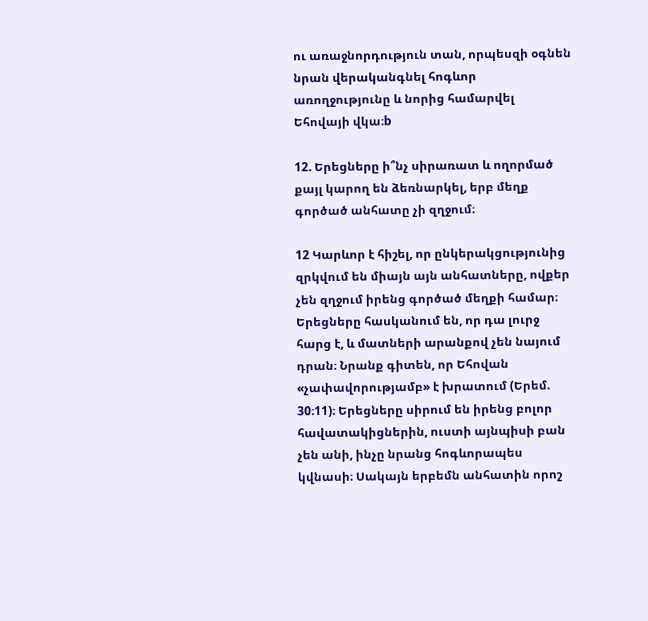ու առաջնորդություն տան, որպեսզի օգնեն նրան վերականգնել հոգևոր առողջությունը և նորից համարվել Եհովայի վկա։b

12. Երեցները ի՞նչ սիրառատ և ողորմած քայլ կարող են ձեռնարկել, երբ մեղք գործած անհատը չի զղջում։

12 Կարևոր է հիշել, որ ընկերակցությունից զրկվում են միայն այն անհատները, ովքեր չեն զղջում իրենց գործած մեղքի համար։ Երեցները հասկանում են, որ դա լուրջ հարց է, և մատների արանքով չեն նայում դրան։ Նրանք գիտեն, որ Եհովան «չափավորությամբ» է խրատում (Երեմ. 30։11)։ Երեցները սիրում են իրենց բոլոր հավատակիցներին, ուստի այնպիսի բան չեն անի, ինչը նրանց հոգևորապես կվնասի։ Սակայն երբեմն անհատին որոշ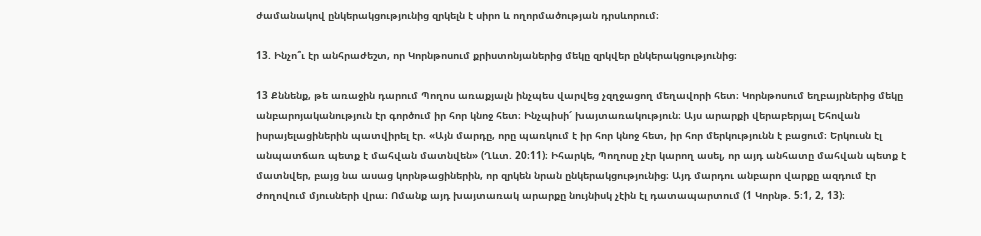ժամանակով ընկերակցությունից զրկելն է սիրո և ողորմածության դրսևորում։

13. Ինչո՞ւ էր անհրաժեշտ, որ Կորնթոսում քրիստոնյաներից մեկը զրկվեր ընկերակցությունից։

13 Քննենք, թե առաջին դարում Պողոս առաքյալն ինչպես վարվեց չզղջացող մեղավորի հետ։ Կորնթոսում եղբայրներից մեկը անբարոյականություն էր գործում իր հոր կնոջ հետ։ Ինչպիսի՜ խայտառակություն։ Այս արարքի վերաբերյալ Եհովան իսրայելացիներին պատվիրել էր. «Այն մարդը, որը պառկում է իր հոր կնոջ հետ, իր հոր մերկությունն է բացում։ Երկուսն էլ անպատճառ պետք է մահվան մատնվեն» (Ղևտ. 20։11)։ Իհարկե, Պողոսը չէր կարող ասել, որ այդ անհատը մահվան պետք է մատնվեր, բայց նա ասաց կորնթացիներին, որ զրկեն նրան ընկերակցությունից։ Այդ մարդու անբարո վարքը ազդում էր ժողովում մյուսների վրա։ Ոմանք այդ խայտառակ արարքը նույնիսկ չէին էլ դատապարտում (1 Կորնթ. 5։1, 2, 13)։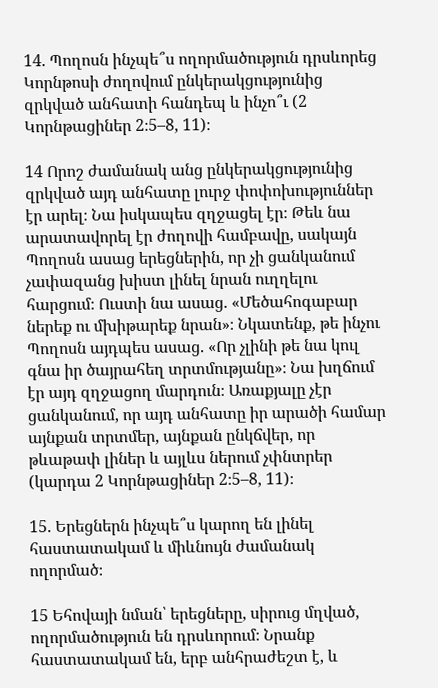14. Պողոսն ինչպե՞ս ողորմածություն դրսևորեց Կորնթոսի ժողովում ընկերակցությունից զրկված անհատի հանդեպ և ինչո՞ւ (2 Կորնթացիներ 2։5–8, 11)։

14 Որոշ ժամանակ անց ընկերակցությունից զրկված այդ անհատը լուրջ փոփոխություններ էր արել։ Նա իսկապես զղջացել էր։ Թեև նա արատավորել էր ժողովի համբավը, սակայն Պողոսն ասաց երեցներին, որ չի ցանկանում չափազանց խիստ լինել նրան ուղղելու հարցում։ Ուստի նա ասաց. «Մեծահոգաբար ներեք ու մխիթարեք նրան»։ Նկատենք, թե ինչու Պողոսն այդպես ասաց. «Որ չլինի թե նա կուլ գնա իր ծայրահեղ տրտմությանը»։ Նա խղճում էր այդ զղջացող մարդուն։ Առաքյալը չէր ցանկանում, որ այդ անհատը իր արածի համար այնքան տրտմեր, այնքան ընկճվեր, որ թևաթափ լիներ և այլևս ներում չփնտրեր (կարդա 2 Կորնթացիներ 2։5–8, 11)։

15. Երեցներն ինչպե՞ս կարող են լինել հաստատակամ և միևնույն ժամանակ ողորմած։

15 Եհովայի նման՝ երեցները, սիրուց մղված, ողորմածություն են դրսևորում։ Նրանք հաստատակամ են, երբ անհրաժեշտ է, և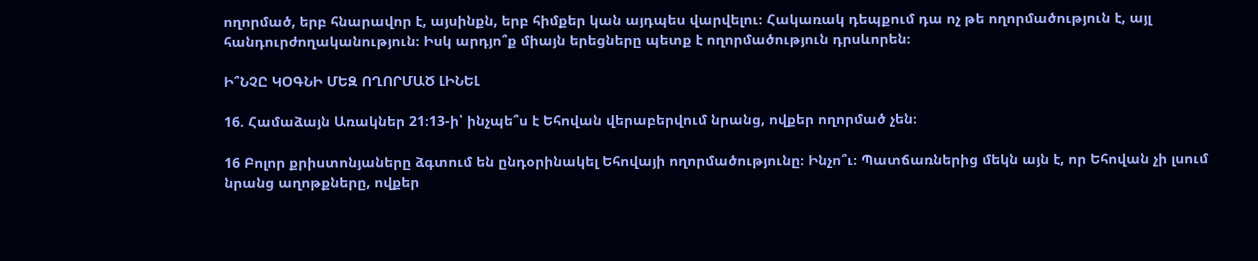ողորմած, երբ հնարավոր է, այսինքն, երբ հիմքեր կան այդպես վարվելու։ Հակառակ դեպքում դա ոչ թե ողորմածություն է, այլ հանդուրժողականություն։ Իսկ արդյո՞ք միայն երեցները պետք է ողորմածություն դրսևորեն։

Ի՞ՆՉԸ ԿՕԳՆԻ ՄԵԶ ՈՂՈՐՄԱԾ ԼԻՆԵԼ

16. Համաձայն Առակներ 21։13-ի՝ ինչպե՞ս է Եհովան վերաբերվում նրանց, ովքեր ողորմած չեն։

16 Բոլոր քրիստոնյաները ձգտում են ընդօրինակել Եհովայի ողորմածությունը։ Ինչո՞ւ։ Պատճառներից մեկն այն է, որ Եհովան չի լսում նրանց աղոթքները, ովքեր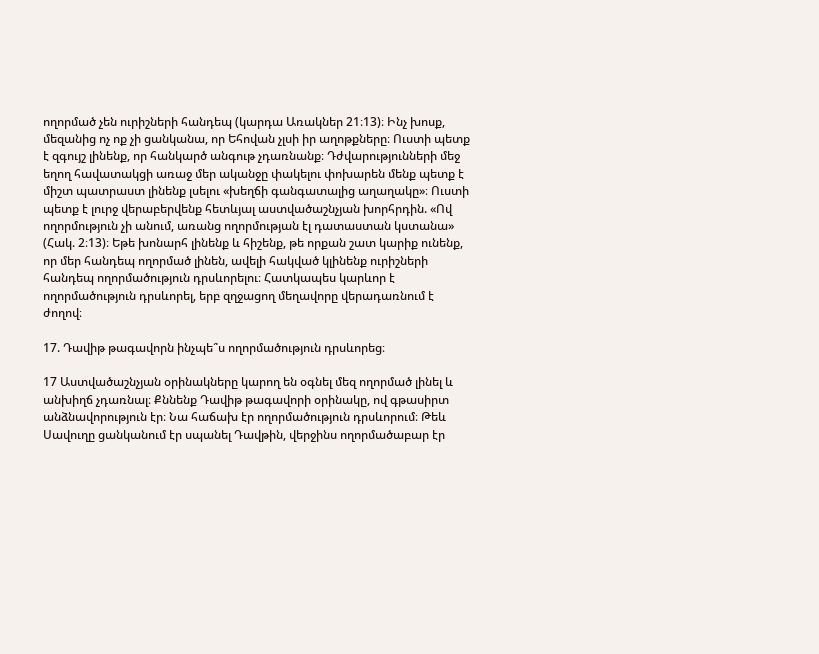ողորմած չեն ուրիշների հանդեպ (կարդա Առակներ 21։13)։ Ինչ խոսք, մեզանից ոչ ոք չի ցանկանա, որ Եհովան չլսի իր աղոթքները։ Ուստի պետք է զգույշ լինենք, որ հանկարծ անգութ չդառնանք։ Դժվարությունների մեջ եղող հավատակցի առաջ մեր ականջը փակելու փոխարեն մենք պետք է միշտ պատրաստ լինենք լսելու «խեղճի գանգատալից աղաղակը»։ Ուստի պետք է լուրջ վերաբերվենք հետևյալ աստվածաշնչյան խորհրդին. «Ով ողորմություն չի անում, առանց ողորմության էլ դատաստան կստանա» (Հակ. 2։13)։ Եթե խոնարհ լինենք և հիշենք, թե որքան շատ կարիք ունենք, որ մեր հանդեպ ողորմած լինեն, ավելի հակված կլինենք ուրիշների հանդեպ ողորմածություն դրսևորելու։ Հատկապես կարևոր է ողորմածություն դրսևորել, երբ զղջացող մեղավորը վերադառնում է ժողով։

17. Դավիթ թագավորն ինչպե՞ս ողորմածություն դրսևորեց։

17 Աստվածաշնչյան օրինակները կարող են օգնել մեզ ողորմած լինել և անխիղճ չդառնալ։ Քննենք Դավիթ թագավորի օրինակը, ով գթասիրտ անձնավորություն էր։ Նա հաճախ էր ողորմածություն դրսևորում։ Թեև Սավուղը ցանկանում էր սպանել Դավթին, վերջինս ողորմածաբար էր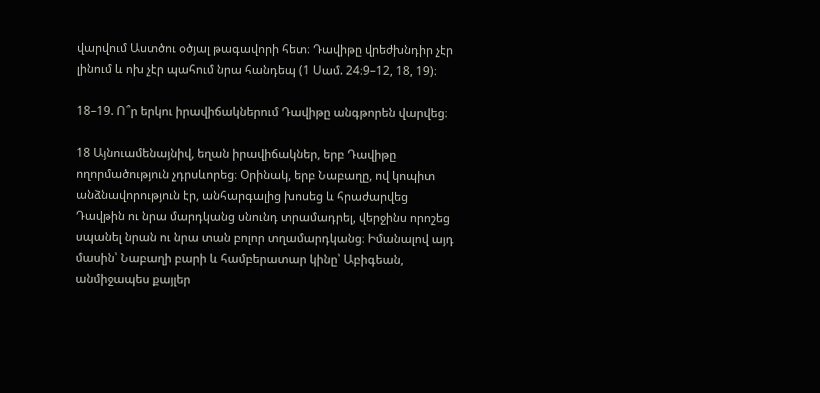վարվում Աստծու օծյալ թագավորի հետ։ Դավիթը վրեժխնդիր չէր լինում և ոխ չէր պահում նրա հանդեպ (1 Սամ. 24։9–12, 18, 19)։

18–19. Ո՞ր երկու իրավիճակներում Դավիթը անգթորեն վարվեց։

18 Այնուամենայնիվ, եղան իրավիճակներ, երբ Դավիթը ողորմածություն չդրսևորեց։ Օրինակ, երբ Նաբաղը, ով կոպիտ անձնավորություն էր, անհարգալից խոսեց և հրաժարվեց Դավթին ու նրա մարդկանց սնունդ տրամադրել, վերջինս որոշեց սպանել նրան ու նրա տան բոլոր տղամարդկանց։ Իմանալով այդ մասին՝ Նաբաղի բարի և համբերատար կինը՝ Աբիգեան, անմիջապես քայլեր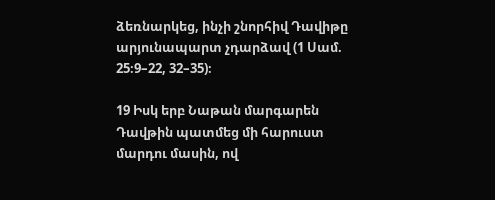ձեռնարկեց, ինչի շնորհիվ Դավիթը արյունապարտ չդարձավ (1 Սամ. 25։9–22, 32–35)։

19 Իսկ երբ Նաթան մարգարեն Դավթին պատմեց մի հարուստ մարդու մասին, ով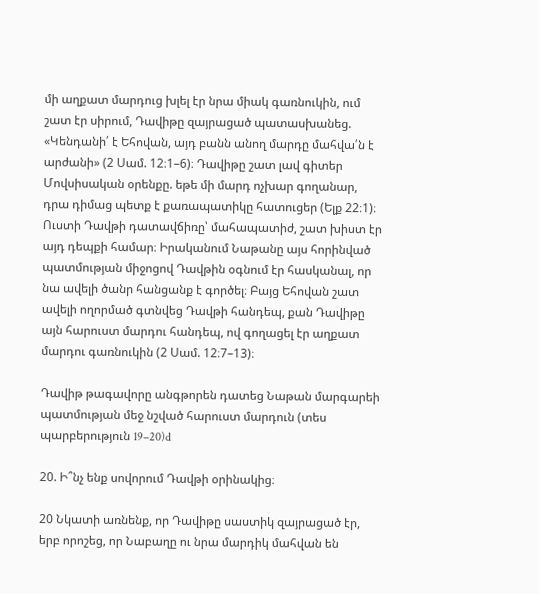մի աղքատ մարդուց խլել էր նրա միակ գառնուկին, ում շատ էր սիրում, Դավիթը զայրացած պատասխանեց. «Կենդանի՛ է Եհովան, այդ բանն անող մարդը մահվա՛ն է արժանի» (2 Սամ. 12։1–6)։ Դավիթը շատ լավ գիտեր Մովսիսական օրենքը. եթե մի մարդ ոչխար գողանար, դրա դիմաց պետք է քառապատիկը հատուցեր (Ելք 22։1)։ Ուստի Դավթի դատավճիռը՝ մահապատիժ, շատ խիստ էր այդ դեպքի համար։ Իրականում Նաթանը այս հորինված պատմության միջոցով Դավթին օգնում էր հասկանալ, որ նա ավելի ծանր հանցանք է գործել։ Բայց Եհովան շատ ավելի ողորմած գտնվեց Դավթի հանդեպ, քան Դավիթը այն հարուստ մարդու հանդեպ, ով գողացել էր աղքատ մարդու գառնուկին (2 Սամ. 12։7–13)։

Դավիթ թագավորը անգթորեն դատեց Նաթան մարգարեի պատմության մեջ նշված հարուստ մարդուն (տես պարբերություն 19–20)d

20. Ի՞նչ ենք սովորում Դավթի օրինակից։

20 Նկատի առնենք, որ Դավիթը սաստիկ զայրացած էր, երբ որոշեց, որ Նաբաղը ու նրա մարդիկ մահվան են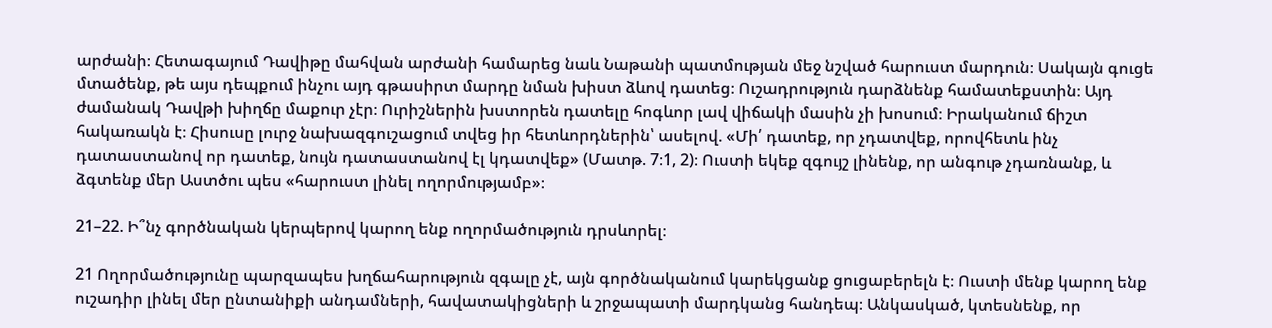արժանի։ Հետագայում Դավիթը մահվան արժանի համարեց նաև Նաթանի պատմության մեջ նշված հարուստ մարդուն։ Սակայն գուցե մտածենք, թե այս դեպքում ինչու այդ գթասիրտ մարդը նման խիստ ձևով դատեց։ Ուշադրություն դարձնենք համատեքստին։ Այդ ժամանակ Դավթի խիղճը մաքուր չէր։ Ուրիշներին խստորեն դատելը հոգևոր լավ վիճակի մասին չի խոսում։ Իրականում ճիշտ հակառակն է։ Հիսուսը լուրջ նախազգուշացում տվեց իր հետևորդներին՝ ասելով. «Մի՛ դատեք, որ չդատվեք, որովհետև ինչ դատաստանով որ դատեք, նույն դատաստանով էլ կդատվեք» (Մատթ. 7։1, 2)։ Ուստի եկեք զգույշ լինենք, որ անգութ չդառնանք, և ձգտենք մեր Աստծու պես «հարուստ լինել ողորմությամբ»։

21–22. Ի՞նչ գործնական կերպերով կարող ենք ողորմածություն դրսևորել։

21 Ողորմածությունը պարզապես խղճահարություն զգալը չէ, այն գործնականում կարեկցանք ցուցաբերելն է։ Ուստի մենք կարող ենք ուշադիր լինել մեր ընտանիքի անդամների, հավատակիցների և շրջապատի մարդկանց հանդեպ։ Անկասկած, կտեսնենք, որ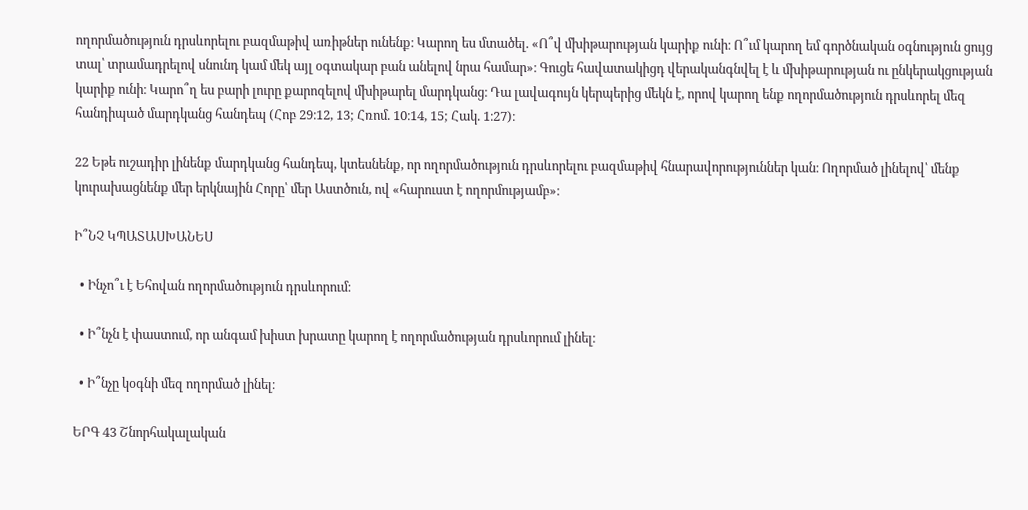ողորմածություն դրսևորելու բազմաթիվ առիթներ ունենք։ Կարող ես մտածել. «Ո՞վ մխիթարության կարիք ունի։ Ո՞ւմ կարող եմ գործնական օգնություն ցույց տալ՝ տրամադրելով սնունդ կամ մեկ այլ օգտակար բան անելով նրա համար»։ Գուցե հավատակիցդ վերականգնվել է և մխիթարության ու ընկերակցության կարիք ունի։ Կարո՞ղ ես բարի լուրը քարոզելով մխիթարել մարդկանց։ Դա լավագույն կերպերից մեկն է, որով կարող ենք ողորմածություն դրսևորել մեզ հանդիպած մարդկանց հանդեպ (Հոբ 29։12, 13; Հռոմ. 10։14, 15; Հակ. 1։27)։

22 Եթե ուշադիր լինենք մարդկանց հանդեպ, կտեսնենք, որ ողորմածություն դրսևորելու բազմաթիվ հնարավորություններ կան։ Ողորմած լինելով՝ մենք կուրախացնենք մեր երկնային Հորը՝ մեր Աստծուն, ով «հարուստ է ողորմությամբ»։

Ի՞ՆՉ ԿՊԱՏԱՍԽԱՆԵՍ

  • Ինչո՞ւ է Եհովան ողորմածություն դրսևորում։

  • Ի՞նչն է փաստում, որ անգամ խիստ խրատը կարող է ողորմածության դրսևորում լինել։

  • Ի՞նչը կօգնի մեզ ողորմած լինել։

ԵՐԳ 43 Շնորհակալական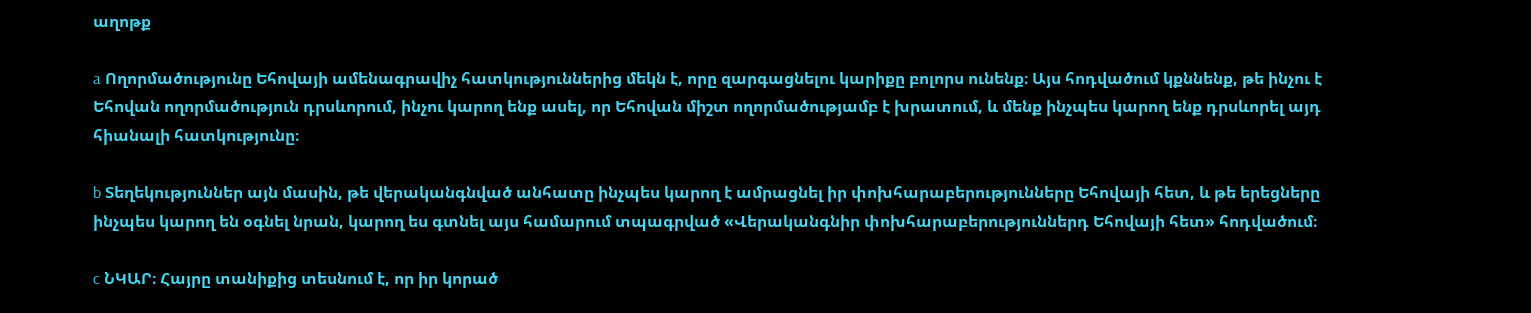աղոթք

a Ողորմածությունը Եհովայի ամենագրավիչ հատկություններից մեկն է, որը զարգացնելու կարիքը բոլորս ունենք։ Այս հոդվածում կքննենք, թե ինչու է Եհովան ողորմածություն դրսևորում, ինչու կարող ենք ասել, որ Եհովան միշտ ողորմածությամբ է խրատում, և մենք ինչպես կարող ենք դրսևորել այդ հիանալի հատկությունը։

b Տեղեկություններ այն մասին, թե վերականգնված անհատը ինչպես կարող է ամրացնել իր փոխհարաբերությունները Եհովայի հետ, և թե երեցները ինչպես կարող են օգնել նրան, կարող ես գտնել այս համարում տպագրված «Վերականգնիր փոխհարաբերություններդ Եհովայի հետ» հոդվածում։

c ՆԿԱՐ։ Հայրը տանիքից տեսնում է, որ իր կորած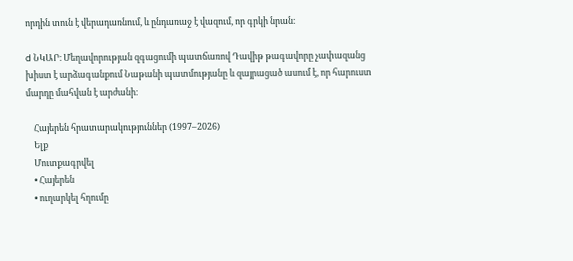որդին տուն է վերադառնում, և ընդառաջ է վազում, որ գրկի նրան։

d ՆԿԱՐ։ Մեղավորության զգացումի պատճառով Դավիթ թագավորը չափազանց խիստ է արձագանքում Նաթանի պատմությանը և զայրացած ասում է, որ հարուստ մարդը մահվան է արժանի։

    Հայերեն հրատարակություններ (1997–2026)
    Ելք
    Մուտքագրվել
    • Հայերեն
    • ուղարկել հղումը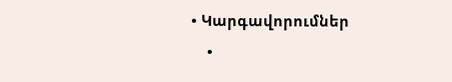• Կարգավորումներ
    •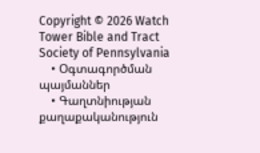Copyright © 2026 Watch Tower Bible and Tract Society of Pennsylvania
    • Օգտագործման պայմաններ
    • Գաղտնիության քաղաքականություն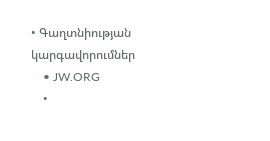• Գաղտնիության կարգավորումներ
    • JW.ORG
    •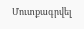Մուտքագրվել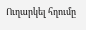Ուղարկել հղումը